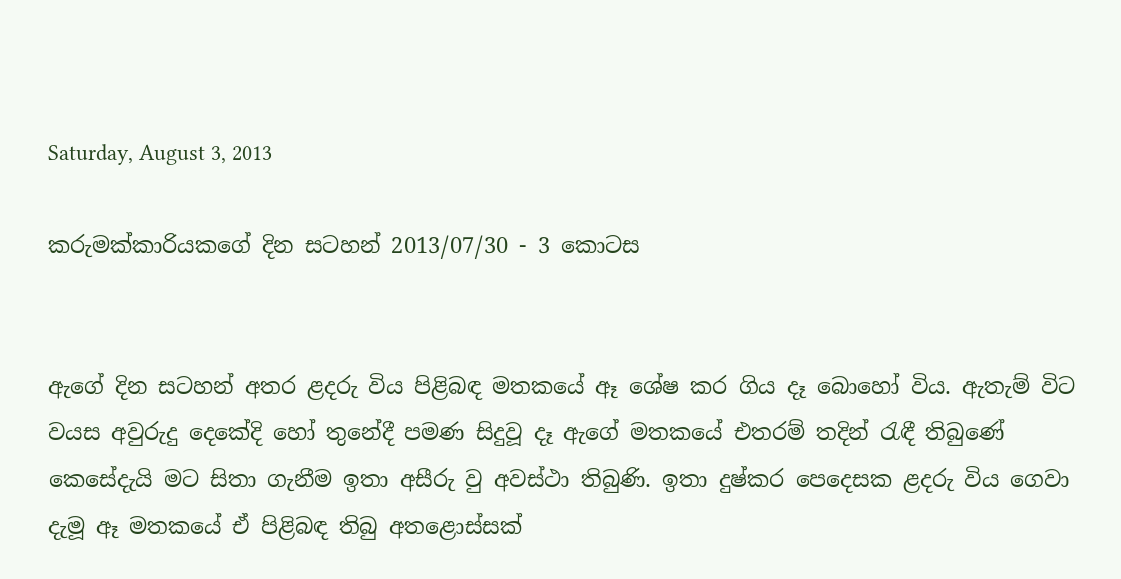Saturday, August 3, 2013

කරුමක්කාරියකගේ දින සටහන් 2013/07/30 - 3 කොටස


ඇගේ දින සටහන් අතර ළදරු විය පිළිබඳ මතකයේ ඈ ශේෂ කර ගිය දෑ බොහෝ විය. ඇතැම් විට වයස අවුරුදු දෙකේදි හෝ තුනේදී පමණ සිදුවූ දෑ ඇගේ මතකයේ එතරම් තදින් රැඳී තිබුණේ කෙසේදැයි මට සිතා ගැනීම ඉතා අසීරු වු අවස්ථා තිබුණි. ඉතා දුෂ්කර පෙදෙසක ළදරු විය ගෙවා දැමූ ඈ මතකයේ ඒ පිළිබඳ තිබු අතළොස්සක්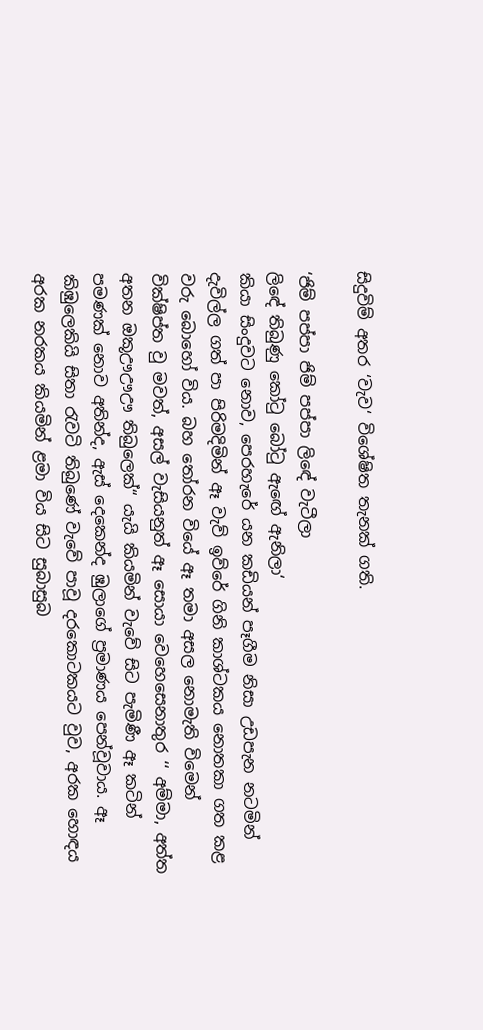සිදුවිම් අතර ‘වැව‘ විශේෂිත තැනක් ගති.

‘ජිම් පප්පා ජිම් පප්පා ලිඳේ වැටීලා
ලිඳේ තිබුණු කෝටු බෝටු ඇඟේ ඇනිලා‘
කියා සිංදුවට නොව, පෙරහැරේ යන කඩියන් පෑගීම නිසා උඩපැන නටමින් දැවිල්ල ගත් පා පිරිමදිමින් ඈ වැව් ඉව්රේ ගිනි කාශ්ටකය නොතකා ගත කළ වරු බොහෝ විය. බහ තෝරන වියේ ඈ තමා අසල නොමැති විමෙන් වික්ෂිප්ත වු මවත්, අසල් වැසියනුත් ඈ සොයා වෙහෙසෙනාතුර ‘‘ අම්මා, අත්ත අතන ඔකූඌඌඌ තිබුලෙක්“ යැයි කියමින් වැවේ සිට පැමිණී ඈ කටින් පමණක් නොව අතින්ද, ඇස් දෙකෙන්ද ඹුලාගේ ප්‍රමාණය පෙන්වූවාය. ඈ කිඹුලෙකියි සිතා රැවටි තිබුණේ වැවේ පාවූ දරකොටකයට වුව, අරක හොඳය අරක නරකය කියමින් ළමා විය සිට සුබාසුබ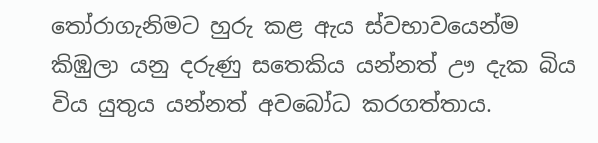තෝරාගැනිමට හුරු කළ ඇය ස්වභාවයෙන්ම කිඹුලා යනු දරුණු සතෙකිය යන්නත් ඌ දැක බිය විය යුතුය යන්නත් අවබෝධ කරගත්තාය.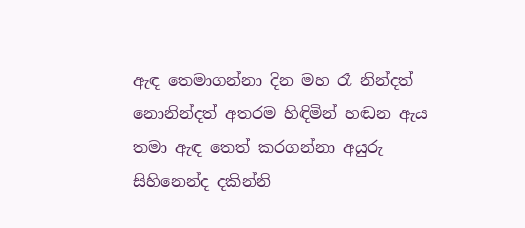ඇඳ තෙමාගන්නා දින මහ රෑ නින්දත් නොනින්දත් අතරම හිඳිමින් හඬන ඇය තමා ඇඳ තෙත් කරගන්නා අයුරු සිහිනෙන්ද දකින්නි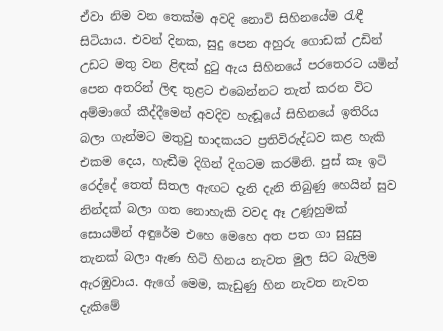ඒවා නිම වන තෙක්ම අවදි නොවි සිහිනයේම රැඳී සිටියාය. එවන් දිනක, සුදු පෙන අහුරු ගොඩක් උඩින් උඩට මතු වන ළිඳක් දුටු ඇය සිහිනයේ පරතෙරට යමින් පෙන අතරින් ලිඳ තුළට එබෙන්නට තැත් කරන විට අම්මාගේ කීද්දීමෙන් අවදිව හැඬූයේ සිහිනයේ ඉතිරිය බලා ගැන්මට මතුවු භාදකයට ප්‍රතිවිරුද්ධව කළ හැකි එකම දෙය, හැඬීම දිගින් දිගටම කරමිනි. පුස් කෑ ඉටි රෙද්දේ තෙත් සිතල ඇඟට දැනි දැනි තිබුණු හෙයින් සුව නින්දක් බලා ගත නොහැකි වවද ඈ උණූහුමක් සොයමින් අඳුරේම එහෙ මෙහෙ අත පත ගා සුදුසු තැනක් බලා ඇණ හිටි හිනය නැවත මුල සිට බැලිම ඇරඹුවාය. ඇගේ මෙම, කැඩුණු හින නැවත නැවත දැකිමේ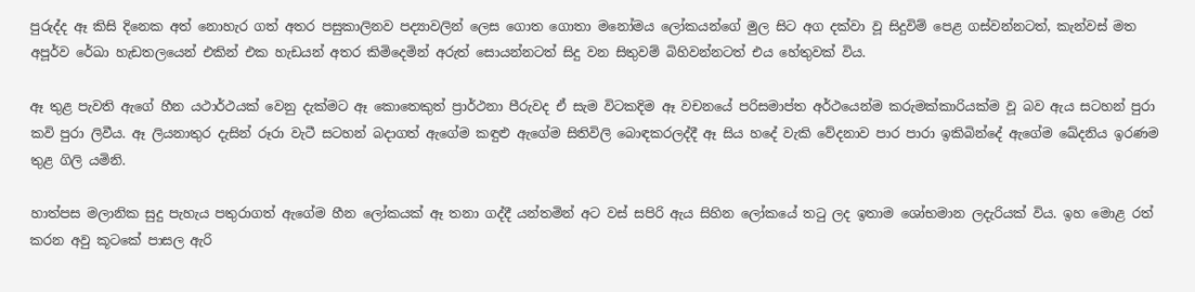පුරුද්ද ඈ කිසි දිනෙක අත් නොහැර ගත් අතර පසුකාලිනව පද්‍යාවලින් ලෙස ගොත ගොතා මනෝමය ලෝකයන්ගේ මුල සිට අග දක්වා වූ සිදුවිම් පෙළ ගස්වන්නටත්, කැන්වස් මත අපූර්ව රේඛා හැඩතලයෙන් එකින් එක හැඩයන් අතර කිමිදෙමින් අරුත් සොයන්නටත් සිදු වන සිතුවම් බිහිවන්නටත් එය හේතුවක් විය.

ඈ තුළ පැවති ඇගේ හීන යථාර්ථයක් වෙනු දැක්මට ඈ කොතෙකුත් ප්‍රාර්ථනා පීරුවද ඒ සැම විටකදිම ඈ වචනයේ පරිසමාප්ත අර්ථයෙන්ම කරුමක්කාරියක්ම වූ බව ඇය සටහන් පුරා කවි පුරා ලිවීය. ඈ ලියනාතුර දැසින් රූරා වැටී සටහන් බදාගත් ඇගේම කඳුළු ඇගේම සිතිවිලි බොඳකරලද්දී ඈ සිය හදේ වැකි වේදනාව පාර පාරා ඉකිබින්දේ ඇගේම ඛේදනිය ඉරණම තුළ ගිලි යමිනි.

හාත්පස මලානික සුදු පැහැය පතුරාගත් ඇගේම හීන ලෝකයක් ඈ තනා ගද්දී යන්තමින් අට වස් සපිරි ඇය සිහින ලෝකයේ තටු ලද ඉතාම ශෝභමාන ලදැරියක් විය. ඉහ මොළ රත් කරන අවු කූටකේ පාසල ඇරි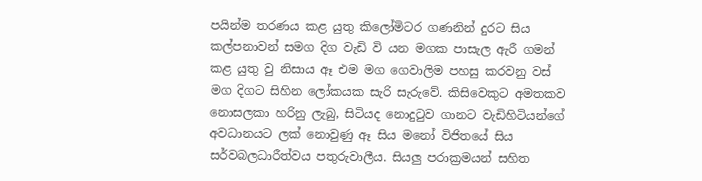පයින්ම තරණය කළ යුතු කිලෝමිටර ගණනින් දුරට සිය කල්පනාවන් සමග දිග වැඩි වි යන මගක පාසැල ඇරී ගමන් කළ යුතු වු නිසාය ඈ එම මග ගෙවාලිම පහසු කරවනු වස් මග දිගට සිහින ලෝකයක සැරි සැරුවේ. කිසිවෙකුට අමතකව නොසලකා හරිනු ලැබු, සිටියද නොදුටුව ගානට වැඩිහිටියන්ගේ අවධානයට ලක් නොවුණු ඈ සිය මනෝ විජිතයේ සිය සර්වබලධාරීත්වය පතුරුවාලීය. සියලු පරාක්‍රමයන් සහිත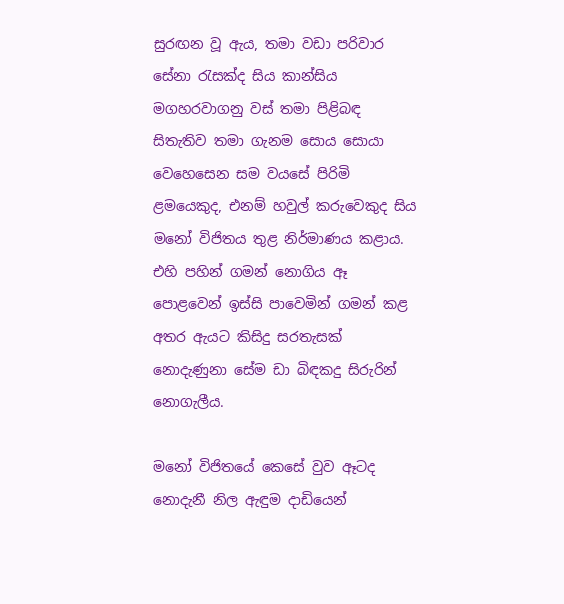සුරඟන වූ ඇය, තමා වඩා පරිවාර සේනා රැසක්ද සිය කාන්සිය මගහරවාගනු වස් තමා පිළිබඳ සිතැතිව තමා ගැනම සොය සොයා වෙහෙසෙන සම වයසේ පිරිමි ළමයෙකුද, එනම් හවුල් කරුවෙකුද සිය මනෝ විජිතය තුළ නිර්මාණය කළාය. එහි පහින් ගමන් නොගිය ඈ පොළවෙන් ඉස්සි පාවෙමින් ගමන් කළ අතර ඇයට කිසිදු සරතැසක් නොදැණුනා සේම ඩා බිඳකදු සිරුරින් නොගැලීය.

මනෝ විජිතයේ කෙසේ වුව ඈටද නොදැනී නිල ඇඳුම දාඩියෙන්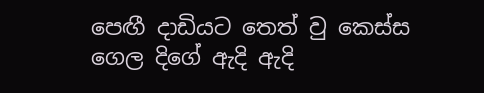පෙඟී දාඩියට තෙත් වු කෙස්ස ගෙල දිගේ ඇදි ඇදි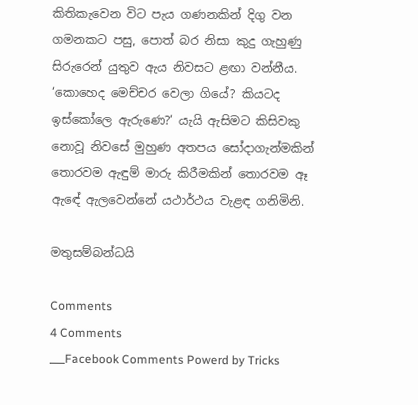කිතිකැවෙන විට පැය ගණනකින් දිගු වන ගමනකට පසු, පොත් බර නිසා කුදු ගැහුණු සිරුරෙන් යුතුව ඇය නිවසට ළඟා වන්නීය. ‘කොහෙද මෙච්චර වෙලා ගියේ? කියටද ඉස්කෝලෙ ඇරුණෙ?‘ යැයි ඇසිමට කිසිවකු නොවූ නිවසේ මුහුණ අතපය සෝදාගැන්මකින් තොරවම ඇඳුම් මාරු කිරීමකින් තොරවම ඈ ඇඳේ ඇලවෙන්නේ යථාර්ථය වැළඳ ගනිමිනි.

මතුසම්බන්ධයි

Comments
4 Comments
___Facebook Comments Powerd by Tricks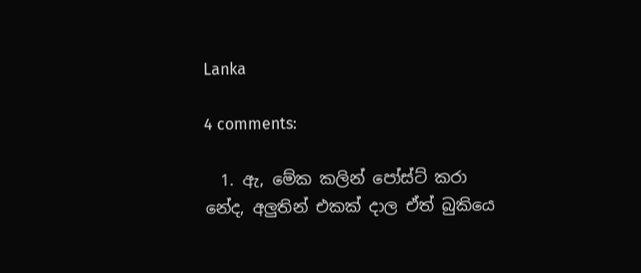Lanka

4 comments:

  1. ඇ, මේක කලින් පෝස්ට් කරා නේද, අලුතින් එකක් දාල ඒත් බුකියෙ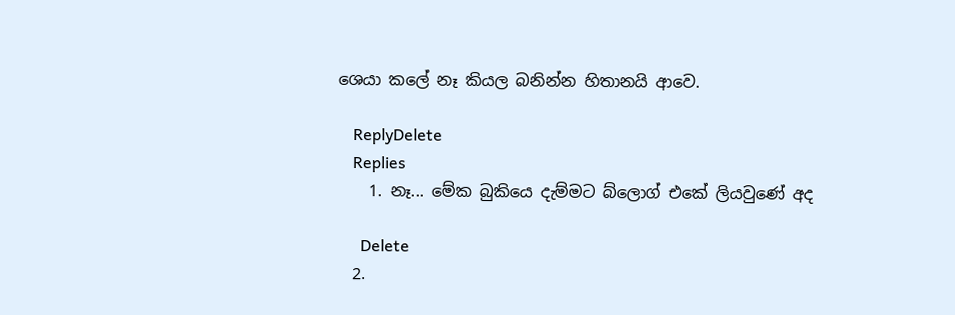ශෙයා කලේ නෑ කියල බනින්න හිතානයි ආවෙ.

    ReplyDelete
    Replies
    1. නෑ... මේක බුකි‍‍යෙ දැම්මට බ්‍ලොග් එ‍කේ ලියවු‍‍ණේ අද

      Delete
  2.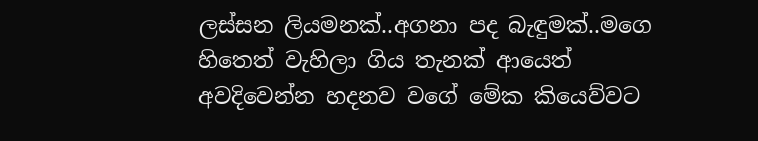ලස්සන ලියමනක්..අගනා පද බැඳුමක්..මගෙ හිතෙත් වැහිලා ගිය තැනක් ආයෙත් අවදිවෙන්න හදනව වගේ මේක කියෙව්වට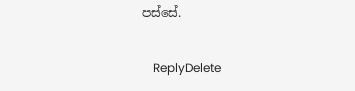පස්සේ.

    ReplyDelete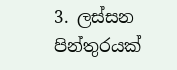3. ලස්සන පින්තුරයක්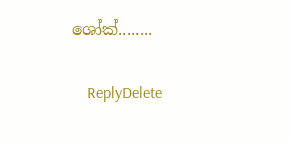ශෝක්........

    ReplyDelete